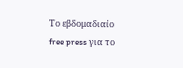Το εβδομαδιαίο free press για το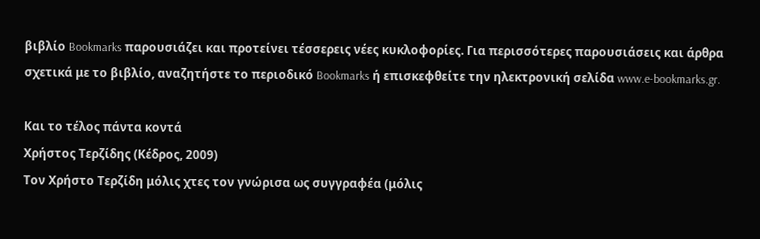βιβλίο Bookmarks παρουσιάζει και προτείνει τέσσερεις νέες κυκλοφορίες. Για περισσότερες παρουσιάσεις και άρθρα σχετικά με το βιβλίο, αναζητήστε το περιοδικό Bookmarks ή επισκεφθείτε την ηλεκτρονική σελίδα www.e-bookmarks.gr.

Και το τέλος πάντα κοντά
Χρήστος Τερζίδης (Κέδρος, 2009)
Τον Χρήστο Τερζίδη μόλις χτες τον γνώρισα ως συγγραφέα (μόλις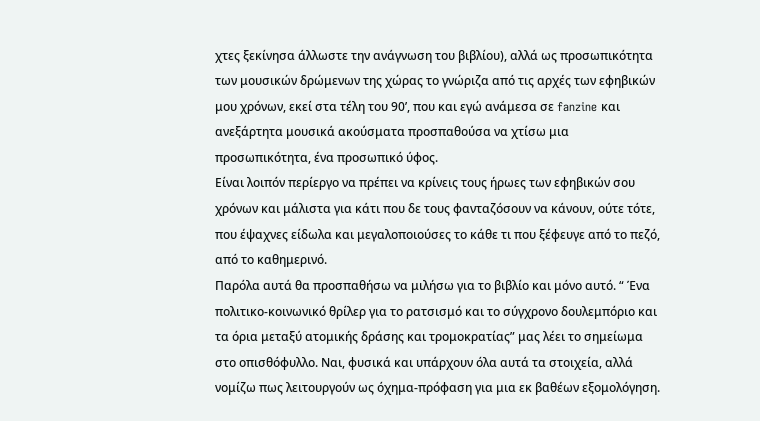χτες ξεκίνησα άλλωστε την ανάγνωση του βιβλίου), αλλά ως προσωπικότητα των μουσικών δρώμενων της χώρας το γνώριζα από τις αρχές των εφηβικών μου χρόνων, εκεί στα τέλη του 90’, που και εγώ ανάμεσα σε fanzine και ανεξάρτητα μουσικά ακούσματα προσπαθούσα να χτίσω μια προσωπικότητα, ένα προσωπικό ύφος.
Είναι λοιπόν περίεργο να πρέπει να κρίνεις τους ήρωες των εφηβικών σου χρόνων και μάλιστα για κάτι που δε τους φανταζόσουν να κάνουν, ούτε τότε, που έψαχνες είδωλα και μεγαλοποιούσες το κάθε τι που ξέφευγε από το πεζό, από το καθημερινό.
Παρόλα αυτά θα προσπαθήσω να μιλήσω για το βιβλίο και μόνο αυτό. “ Ένα πολιτικο-κοινωνικό θρίλερ για το ρατσισμό και το σύγχρονο δουλεμπόριο και τα όρια μεταξύ ατομικής δράσης και τρομοκρατίας” μας λέει το σημείωμα στο οπισθόφυλλο. Ναι, φυσικά και υπάρχουν όλα αυτά τα στοιχεία, αλλά νομίζω πως λειτουργούν ως όχημα-πρόφαση για μια εκ βαθέων εξομολόγηση.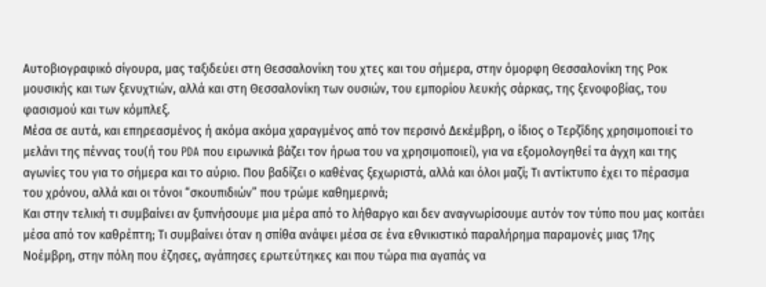Αυτοβιογραφικό σίγουρα, μας ταξιδεύει στη Θεσσαλονίκη του χτες και του σήμερα, στην όμορφη Θεσσαλονίκη της Ροκ μουσικής και των ξενυχτιών, αλλά και στη Θεσσαλονίκη των ουσιών, του εμπορίου λευκής σάρκας, της ξενοφοβίας, του φασισμού και των κόμπλεξ.
Μέσα σε αυτά, και επηρεασμένος ή ακόμα ακόμα χαραγμένος από τον περσινό Δεκέμβρη, ο ίδιος ο Τερζίδης χρησιμοποιεί το μελάνι της πέννας του(ή του PDA που ειρωνικά βάζει τον ήρωα του να χρησιμοποιεί), για να εξομολογηθεί τα άγχη και της αγωνίες του για το σήμερα και το αύριο. Που βαδίζει ο καθένας ξεχωριστά, αλλά και όλοι μαζί; Τι αντίκτυπο έχει το πέρασμα του χρόνου, αλλά και οι τόνοι “σκουπιδιών” που τρώμε καθημερινά;
Και στην τελική τι συμβαίνει αν ξυπνήσουμε μια μέρα από το λήθαργο και δεν αναγνωρίσουμε αυτόν τον τύπο που μας κοιτάει μέσα από τον καθρέπτη; Τι συμβαίνει όταν η σπίθα ανάψει μέσα σε ένα εθνικιστικό παραλήρημα παραμονές μιας 17ης Νοέμβρη, στην πόλη που έζησες, αγάπησες ερωτεύτηκες και που τώρα πια αγαπάς να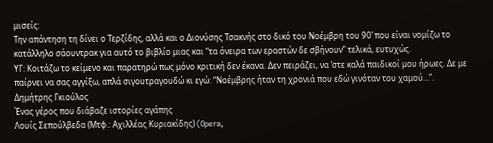μισείς:
Την απάντηση τη δίνει ο Τερζίδης, αλλά και ο Διονύσης Τσακνής στο δικό του Νοέμβρη του 90’ που είναι νομίζω το κατάλληλο σάουντρακ για αυτό το βιβλίο μιας και “τα όνειρα των εραστών δε σβήνουν” τελικά, ευτυχώς.
ΥΓ: Κοιτάζω το κείμενο και παρατηρώ πως μόνο κριτική δεν έκανα. Δεν πειράζει, να ‘στε καλά παιδικοί μου ήρωες. Δε με παίρνει να σας αγγίξω, απλά σιγουτραγουδώ κι εγώ: “Νοέμβρης ήταν τη χρονιά που εδώ γινόταν του χαμού…”.
Δημήτρης Γκιούλος
Ένας γέρος που διάβαζε ιστορίες αγάπης
Λουίς Σεπούλβεδα (Μτφ.: Αχιλλέας Κυριακίδης) (Opera,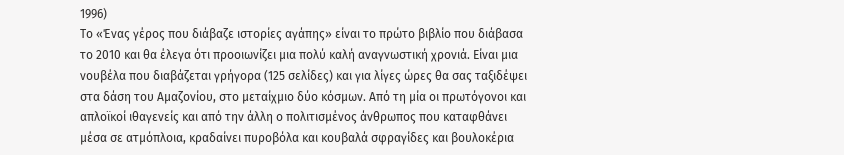1996)
Το «Ένας γέρος που διάβαζε ιστορίες αγάπης» είναι το πρώτο βιβλίο που διάβασα το 2010 και θα έλεγα ότι προοιωνίζει μια πολύ καλή αναγνωστική χρονιά. Είναι μια νουβέλα που διαβάζεται γρήγορα (125 σελίδες) και για λίγες ώρες θα σας ταξιδέψει στα δάση του Αμαζονίου, στο μεταίχμιο δύο κόσμων. Από τη μία οι πρωτόγονοι και απλοϊκοί ιθαγενείς και από την άλλη ο πολιτισμένος άνθρωπος που καταφθάνει μέσα σε ατμόπλοια, κραδαίνει πυροβόλα και κουβαλά σφραγίδες και βουλοκέρια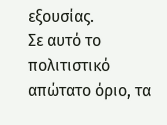εξουσίας.
Σε αυτό το πολιτιστικό απώτατο όριο, τα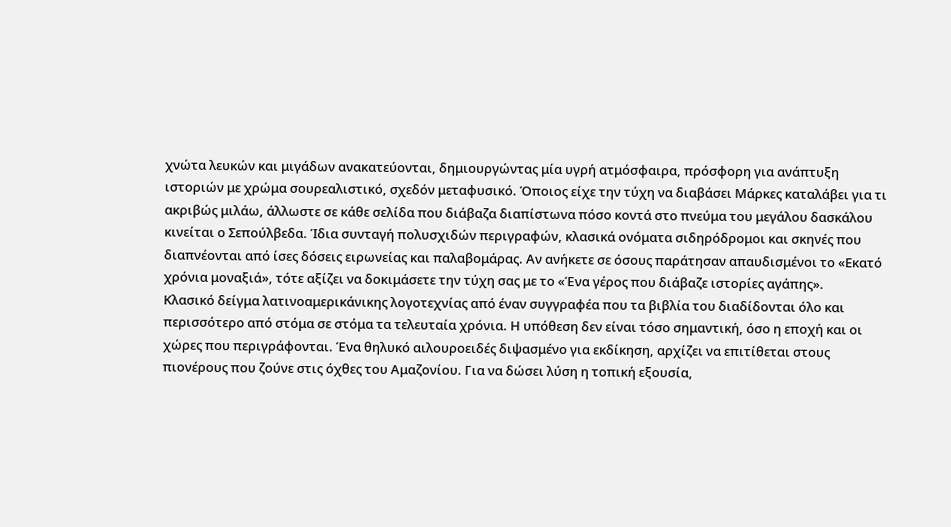χνώτα λευκών και μιγάδων ανακατεύονται, δημιουργώντας μία υγρή ατμόσφαιρα, πρόσφορη για ανάπτυξη ιστοριών με χρώμα σουρεαλιστικό, σχεδόν μεταφυσικό. Όποιος είχε την τύχη να διαβάσει Μάρκες καταλάβει για τι ακριβώς μιλάω, άλλωστε σε κάθε σελίδα που διάβαζα διαπίστωνα πόσο κοντά στο πνεύμα του μεγάλου δασκάλου κινείται ο Σεπούλβεδα. Ίδια συνταγή πολυσχιδών περιγραφών, κλασικά ονόματα σιδηρόδρομοι και σκηνές που διαπνέονται από ίσες δόσεις ειρωνείας και παλαβομάρας. Αν ανήκετε σε όσους παράτησαν απαυδισμένοι το «Εκατό χρόνια μοναξιά», τότε αξίζει να δοκιμάσετε την τύχη σας με το «Ένα γέρος που διάβαζε ιστορίες αγάπης».
Κλασικό δείγμα λατινοαμερικάνικης λογοτεχνίας από έναν συγγραφέα που τα βιβλία του διαδίδονται όλο και περισσότερο από στόμα σε στόμα τα τελευταία χρόνια. Η υπόθεση δεν είναι τόσο σημαντική, όσο η εποχή και οι χώρες που περιγράφονται. Ένα θηλυκό αιλουροειδές διψασμένο για εκδίκηση, αρχίζει να επιτίθεται στους πιονέρους που ζούνε στις όχθες του Αμαζονίου. Για να δώσει λύση η τοπική εξουσία,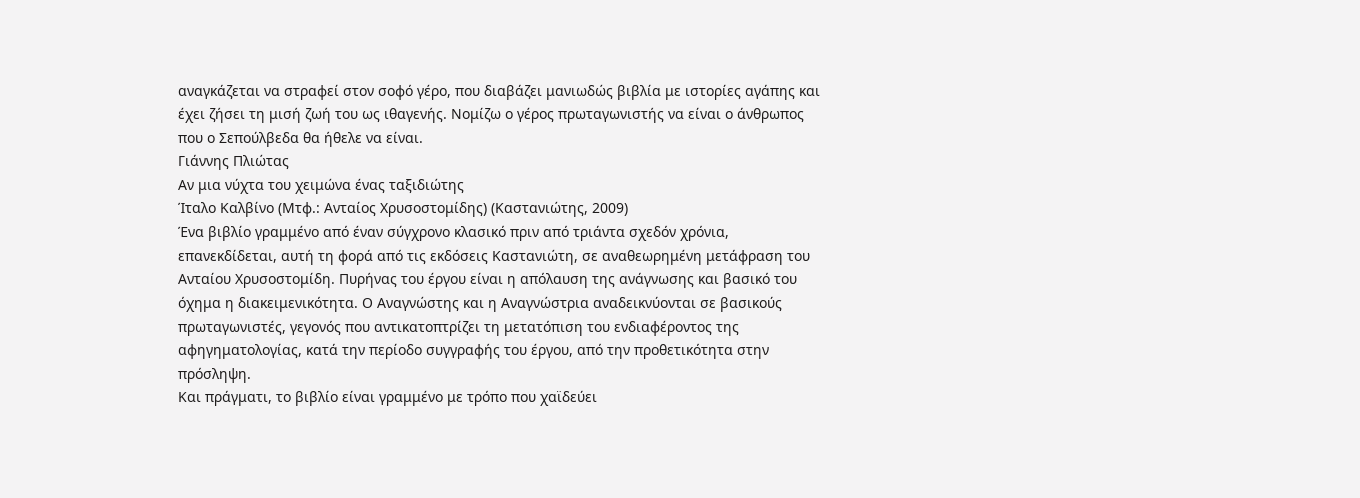αναγκάζεται να στραφεί στον σοφό γέρο, που διαβάζει μανιωδώς βιβλία με ιστορίες αγάπης και έχει ζήσει τη μισή ζωή του ως ιθαγενής. Νομίζω ο γέρος πρωταγωνιστής να είναι ο άνθρωπος που ο Σεπούλβεδα θα ήθελε να είναι.
Γιάννης Πλιώτας
Αν μια νύχτα του χειμώνα ένας ταξιδιώτης
Ίταλο Καλβίνο (Μτφ.: Ανταίος Χρυσοστομίδης) (Καστανιώτης, 2009)
Ένα βιβλίο γραμμένο από έναν σύγχρονο κλασικό πριν από τριάντα σχεδόν χρόνια, επανεκδίδεται, αυτή τη φορά από τις εκδόσεις Καστανιώτη, σε αναθεωρημένη μετάφραση του Ανταίου Χρυσοστομίδη. Πυρήνας του έργου είναι η απόλαυση της ανάγνωσης και βασικό του όχημα η διακειμενικότητα. Ο Αναγνώστης και η Αναγνώστρια αναδεικνύονται σε βασικούς πρωταγωνιστές, γεγονός που αντικατοπτρίζει τη μετατόπιση του ενδιαφέροντος της αφηγηματολογίας, κατά την περίοδο συγγραφής του έργου, από την προθετικότητα στην πρόσληψη.
Και πράγματι, το βιβλίο είναι γραμμένο με τρόπο που χαϊδεύει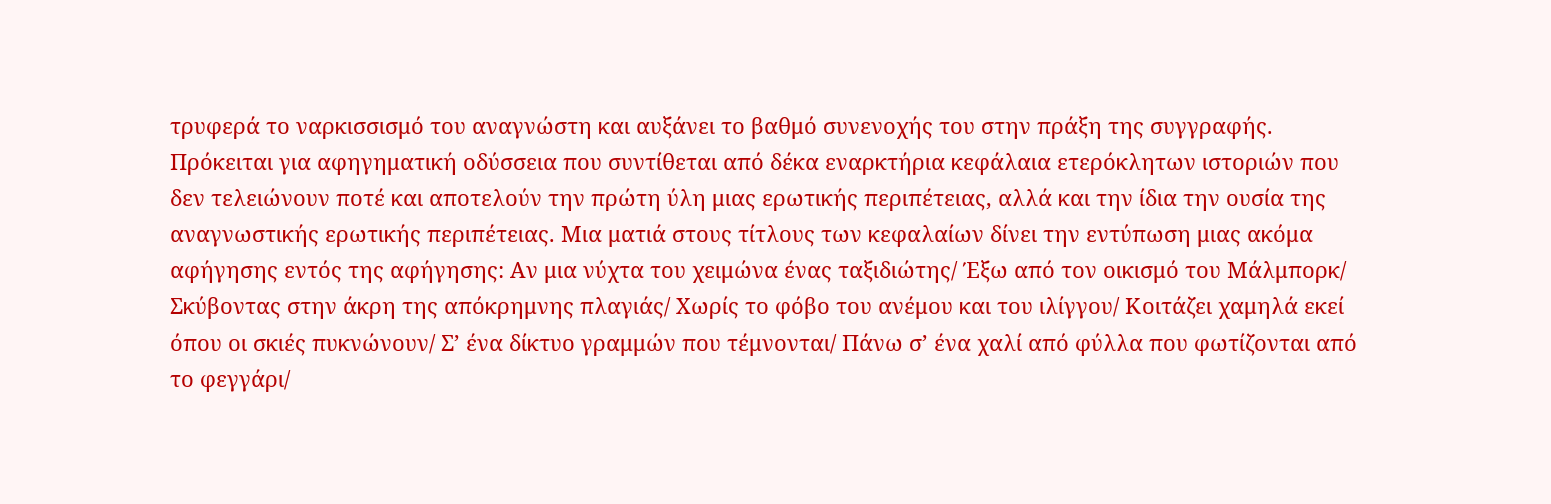τρυφερά το ναρκισσισμό του αναγνώστη και αυξάνει το βαθμό συνενοχής του στην πράξη της συγγραφής. Πρόκειται για αφηγηματική οδύσσεια που συντίθεται από δέκα εναρκτήρια κεφάλαια ετερόκλητων ιστοριών που δεν τελειώνουν ποτέ και αποτελούν την πρώτη ύλη μιας ερωτικής περιπέτειας, αλλά και την ίδια την ουσία της αναγνωστικής ερωτικής περιπέτειας. Μια ματιά στους τίτλους των κεφαλαίων δίνει την εντύπωση μιας ακόμα αφήγησης εντός της αφήγησης: Αν μια νύχτα του χειμώνα ένας ταξιδιώτης/ Έξω από τον οικισμό του Μάλμπορκ/ Σκύβοντας στην άκρη της απόκρημνης πλαγιάς/ Χωρίς το φόβο του ανέμου και του ιλίγγου/ Κοιτάζει χαμηλά εκεί όπου οι σκιές πυκνώνουν/ Σ’ ένα δίκτυο γραμμών που τέμνονται/ Πάνω σ’ ένα χαλί από φύλλα που φωτίζονται από το φεγγάρι/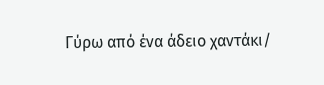Γύρω από ένα άδειο χαντάκι/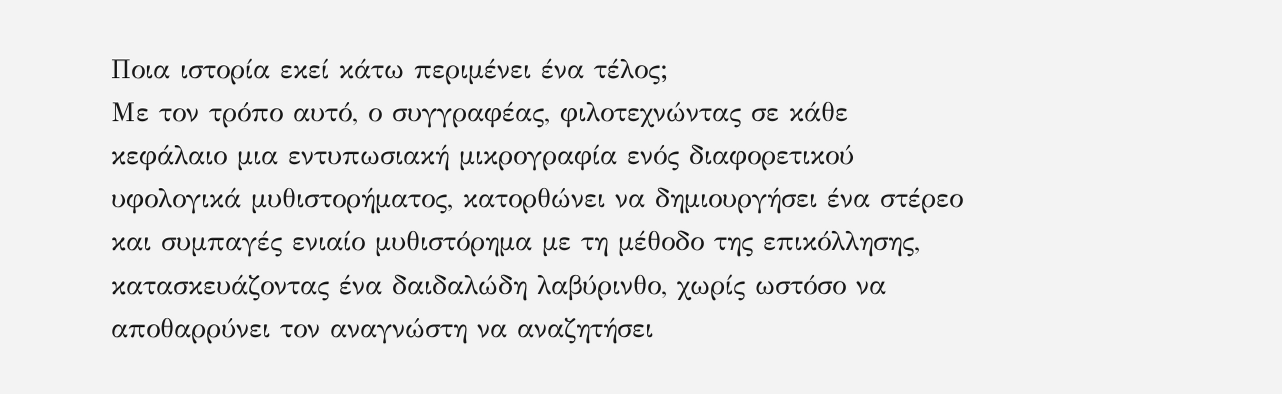Ποια ιστορία εκεί κάτω περιμένει ένα τέλος;
Με τον τρόπο αυτό, ο συγγραφέας, φιλοτεχνώντας σε κάθε κεφάλαιο μια εντυπωσιακή μικρογραφία ενός διαφορετικού υφολογικά μυθιστορήματος, κατορθώνει να δημιουργήσει ένα στέρεο και συμπαγές ενιαίο μυθιστόρημα με τη μέθοδο της επικόλλησης, κατασκευάζοντας ένα δαιδαλώδη λαβύρινθο, χωρίς ωστόσο να αποθαρρύνει τον αναγνώστη να αναζητήσει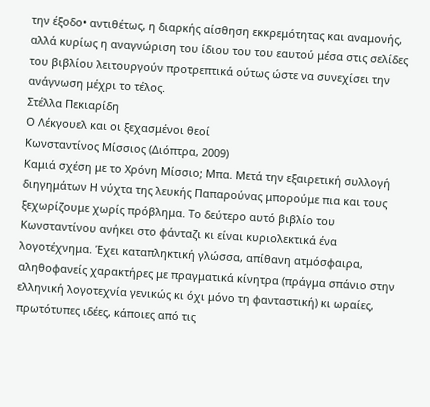την έξοδο• αντιθέτως, η διαρκής αίσθηση εκκρεμότητας και αναμονής, αλλά κυρίως η αναγνώριση του ίδιου του του εαυτού μέσα στις σελίδες του βιβλίου λειτουργούν προτρεπτικά ούτως ώστε να συνεχίσει την ανάγνωση μέχρι το τέλος.
Στέλλα Πεκιαρίδη
Ο Λέκγουελ και οι ξεχασμένοι θεοί
Κωνσταντίνος Μίσσιος (Διόπτρα, 2009)
Καμιά σχέση με το Χρόνη Μίσσιο; Μπα. Μετά την εξαιρετική συλλογή διηγημάτων Η νύχτα της λευκής Παπαρούνας μπορούμε πια και τους ξεχωρίζουμε χωρίς πρόβλημα. Το δεύτερο αυτό βιβλίο του Κωνσταντίνου ανήκει στο φάνταζι κι είναι κυριολεκτικά ένα λογοτέχνημα. Έχει καταπληκτική γλώσσα, απίθανη ατμόσφαιρα, αληθοφανείς χαρακτήρες με πραγματικά κίνητρα (πράγμα σπάνιο στην ελληνική λογοτεχνία γενικώς κι όχι μόνο τη φανταστική) κι ωραίες, πρωτότυπες ιδέες, κάποιες από τις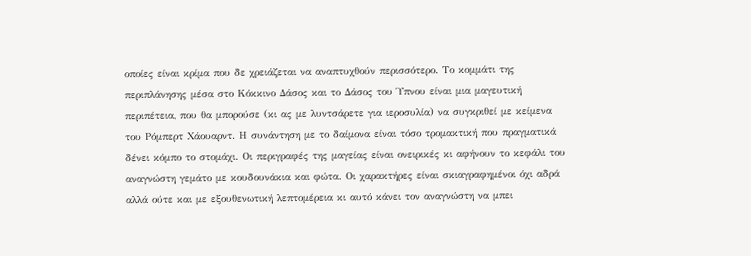οποίες είναι κρίμα που δε χρειάζεται να αναπτυχθούν περισσότερο. Το κομμάτι της περιπλάνησης μέσα στο Κόκκινο Δάσος και το Δάσος του Ύπνου είναι μια μαγευτική περιπέτεια, που θα μπορούσε (κι ας με λυντσάρετε για ιεροσυλία) να συγκριθεί με κείμενα του Ρόμπερτ Χάουαρντ. Η συνάντηση με το δαίμονα είναι τόσο τρομακτική που πραγματικά δένει κόμπο το στομάχι. Οι περιγραφές της μαγείας είναι ονειρικές κι αφήνουν το κεφάλι του αναγνώστη γεμάτο με κουδουνάκια και φώτα. Οι χαρακτήρες είναι σκιαγραφημένοι όχι αδρά αλλά ούτε και με εξουθενωτική λεπτομέρεια κι αυτό κάνει τον αναγνώστη να μπει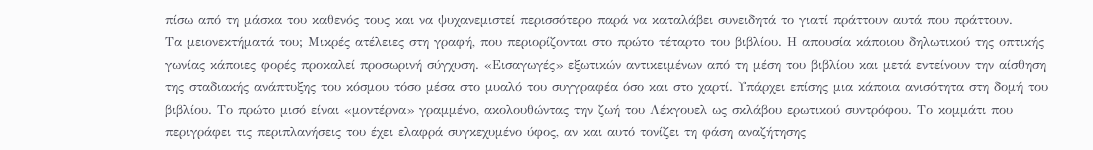πίσω από τη μάσκα του καθενός τους και να ψυχανεμιστεί περισσότερο παρά να καταλάβει συνειδητά το γιατί πράττουν αυτά που πράττουν.
Τα μειονεκτήματά του; Μικρές ατέλειες στη γραφή, που περιορίζονται στο πρώτο τέταρτο του βιβλίου. Η απουσία κάποιου δηλωτικού της οπτικής γωνίας κάποιες φορές προκαλεί προσωρινή σύγχυση. «Εισαγωγές» εξωτικών αντικειμένων από τη μέση του βιβλίου και μετά εντείνουν την αίσθηση της σταδιακής ανάπτυξης του κόσμου τόσο μέσα στο μυαλό του συγγραφέα όσο και στο χαρτί. Υπάρχει επίσης μια κάποια ανισότητα στη δομή του βιβλίου. Το πρώτο μισό είναι «μοντέρνα» γραμμένο, ακολουθώντας την ζωή του Λέκγουελ ως σκλάβου ερωτικού συντρόφου. Το κομμάτι που περιγράφει τις περιπλανήσεις του έχει ελαφρά συγκεχυμένο ύφος, αν και αυτό τονίζει τη φάση αναζήτησης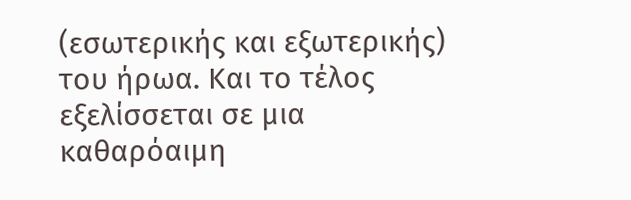(εσωτερικής και εξωτερικής) του ήρωα. Και το τέλος εξελίσσεται σε μια καθαρόαιμη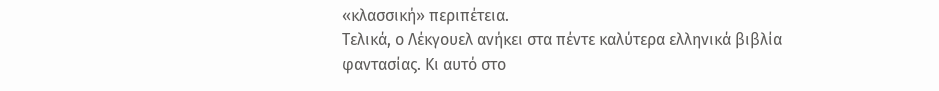«κλασσική» περιπέτεια.
Τελικά, ο Λέκγουελ ανήκει στα πέντε καλύτερα ελληνικά βιβλία φαντασίας. Κι αυτό στο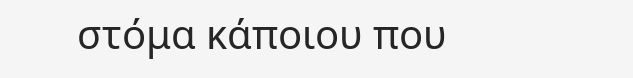στόμα κάποιου που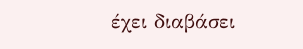έχει διαβάσει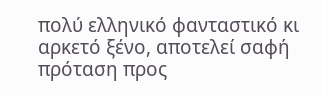πολύ ελληνικό φανταστικό κι αρκετό ξένο, αποτελεί σαφή πρόταση προς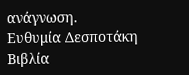ανάγνωση.
Ευθυμία Δεσποτάκη
Βιβλία